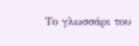Το γλωσσάρι του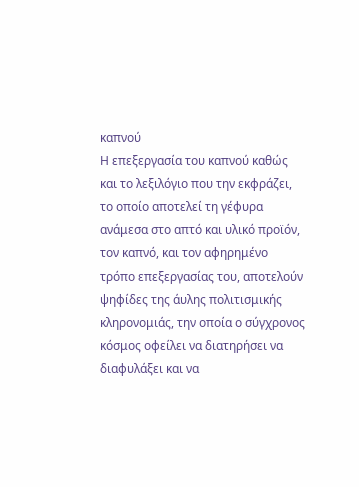καπνού
Η επεξεργασία του καπνού καθώς και το λεξιλόγιο που την εκφράζει, το οποίο αποτελεί τη γέφυρα ανάμεσα στο απτό και υλικό προϊόν, τον καπνό, και τον αφηρημένο τρόπο επεξεργασίας του, αποτελούν ψηφίδες της άυλης πολιτισμικής κληρονομιάς, την οποία ο σύγχρονος κόσμος οφείλει να διατηρήσει να διαφυλάξει και να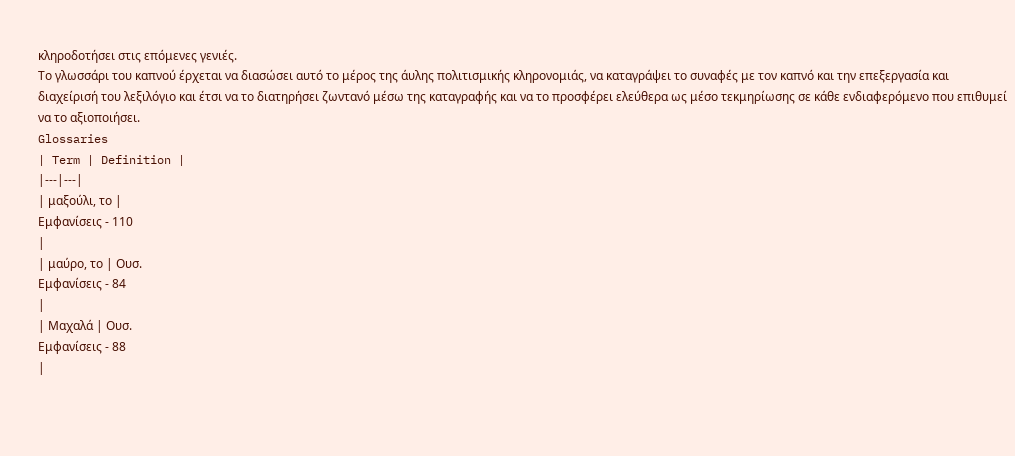κληροδοτήσει στις επόμενες γενιές.
Το γλωσσάρι του καπνού έρχεται να διασώσει αυτό το μέρος της άυλης πολιτισμικής κληρονομιάς, να καταγράψει το συναφές με τον καπνό και την επεξεργασία και διαχείρισή του λεξιλόγιο και έτσι να το διατηρήσει ζωντανό μέσω της καταγραφής και να το προσφέρει ελεύθερα ως μέσο τεκμηρίωσης σε κάθε ενδιαφερόμενο που επιθυμεί να το αξιοποιήσει.
Glossaries
| Term | Definition |
|---|---|
| μαξούλι, το |
Εμφανίσεις - 110
|
| μαύρο, το | Ουσ.
Εμφανίσεις - 84
|
| Μαχαλά | Ουσ.
Εμφανίσεις - 88
|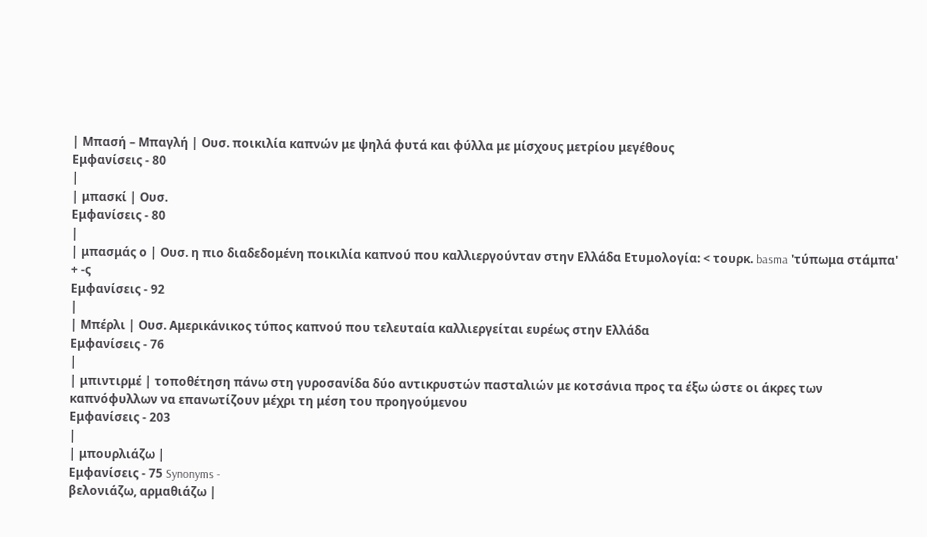| Μπασή – Μπαγλή | Ουσ. ποικιλία καπνών με ψηλά φυτά και φύλλα με μίσχους μετρίου μεγέθους
Εμφανίσεις - 80
|
| μπασκί | Ουσ.
Εμφανίσεις - 80
|
| μπασμάς ο | Ουσ. η πιο διαδεδομένη ποικιλία καπνού που καλλιεργούνταν στην Ελλάδα Ετυμολογία: < τουρκ. basma 'τύπωμα στάμπα' + -ς
Εμφανίσεις - 92
|
| Μπέρλι | Ουσ. Αμερικάνικος τύπος καπνού που τελευταία καλλιεργείται ευρέως στην Ελλάδα
Εμφανίσεις - 76
|
| μπιντιρμέ | τοποθέτηση πάνω στη γυροσανίδα δύο αντικρυστών πασταλιών με κοτσάνια προς τα έξω ώστε οι άκρες των καπνόφυλλων να επανωτίζουν μέχρι τη μέση του προηγούμενου
Εμφανίσεις - 203
|
| μπουρλιάζω |
Εμφανίσεις - 75 Synonyms -
βελονιάζω, αρμαθιάζω |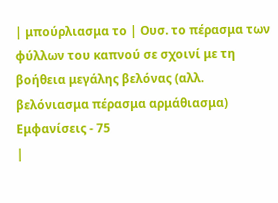| μπούρλιασμα το | Ουσ. το πέρασμα των φύλλων του καπνού σε σχοινί με τη βοήθεια μεγάλης βελόνας (αλλ. βελόνιασμα πέρασμα αρμάθιασμα)
Εμφανίσεις - 75
|